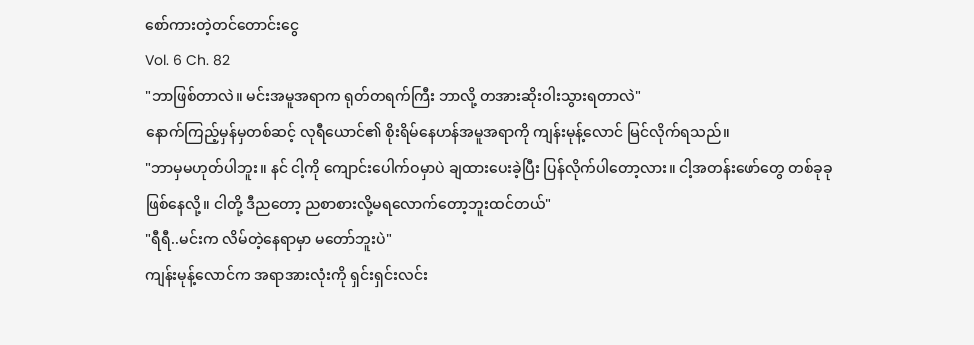စော်ကားတဲ့တင်တောင်းငွေ
Vol. 6 Ch. 82
"ဘာဖြစ်တာလဲ။ မင်းအမူအရာက ရုတ်တရက်ကြီး ဘာလို့ တအားဆိုးဝါးသွားရတာလဲ"
နောက်ကြည့်မှန်မှတစ်ဆင့် လုရီယောင်၏ စိုးရိမ်နေဟန်အမူအရာကို ကျန်းမုန့်လောင် မြင်လိုက်ရသည်။
"ဘာမှမဟုတ်ပါဘူး။ နင် ငါ့ကို ကျောင်းပေါက်ဝမှာပဲ ချထားပေးခဲ့ပြီး ပြန်လိုက်ပါတော့လား။ ငါ့အတန်းဖော်တွေ တစ်ခုခုဖြစ်နေလို့။ ငါတို့ ဒီညတော့ ညစာစားလို့မရလောက်တော့ဘူးထင်တယ်"
"ရီရီ..မင်းက လိမ်တဲ့နေရာမှာ မတော်ဘူးပဲ"
ကျန်းမုန့်လောင်က အရာအားလုံးကို ရှင်းရှင်းလင်း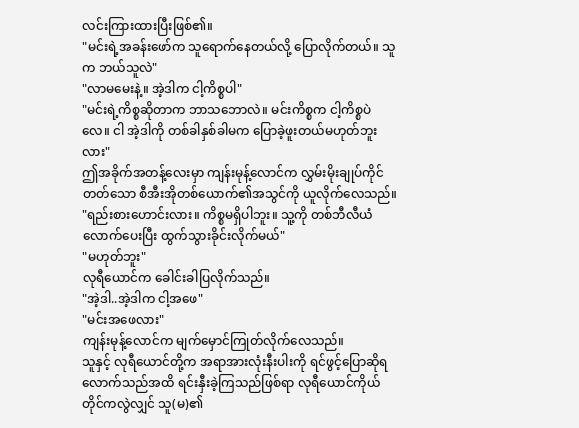လင်းကြားထားပြီးဖြစ်၏။
"မင်းရဲ့အခန်းဖော်က သူရောက်နေတယ်လို့ ပြောလိုက်တယ်။ သူက ဘယ်သူလဲ"
"လာမမေးနဲ့။ အဲ့ဒါက ငါ့ကိစ္စပါ"
"မင်းရဲ့ကိစ္စဆိုတာက ဘာသဘောလဲ။ မင်းကိစ္စက ငါ့ကိစ္စပဲလေ။ ငါ အဲ့ဒါကို တစ်ခါနှစ်ခါမက ပြောခဲ့ဖူးတယ်မဟုတ်ဘူးလား"
ဤအခိုက်အတန့်လေးမှာ ကျန်းမုန့်လောင်က လွှမ်းမိုးချုပ်ကိုင်တတ်သော စီအီးအိုတစ်ယောက်၏အသွင်ကို ယူလိုက်လေသည်။
"ရည်းစားဟောင်းလား။ ကိစ္စမရှိပါဘူး။ သူ့ကို တစ်ဘီလီယံလောက်ပေးပြီး ထွက်သွားခိုင်းလိုက်မယ်"
"မဟုတ်ဘူး"
လုရီယောင်က ခေါင်းခါပြလိုက်သည်။
"အဲ့ဒါ..အဲ့ဒါက ငါ့အဖေ"
"မင်းအဖေလား"
ကျန်းမုန့်လောင်က မျက်မှောင်ကြုတ်လိုက်လေသည်။
သူနှင့် လုရီယောင်တို့က အရာအားလုံးနီးပါးကို ရင်ဖွင့်ပြောဆိုရလောက်သည်အထိ ရင်းနှီးခဲ့ကြသည်ဖြစ်ရာ လုရီယောင်ကိုယ်တိုင်ကလွဲလျှင် သူ(မ)၏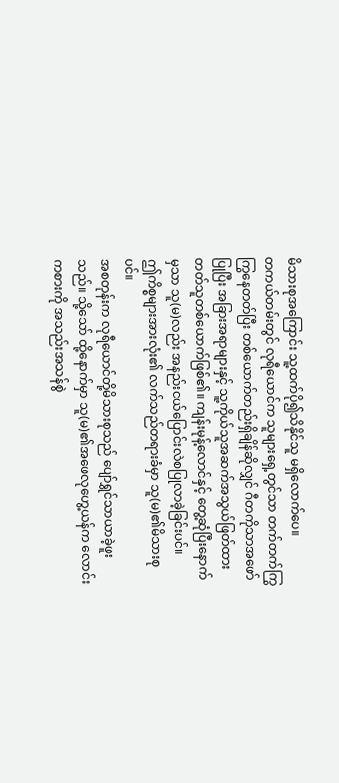မိသားစုအကြောင်း သူ့ထက်ပို၍သိနိုင်သူ မရှိလောက်ပေ။
တကယ်တမ်းတွင် လုရီယောင်က သူများရှေ့တွင်သာ တက်တက်ကြွကြွနေတတ်ပြီး တစ်ယောက်တည်းရှိချိန်ဆိုလျှင် ဂီတကိုသာအဖော်ပြုပြီး အခြားအရာများနှင့် သူ့ကိုယ်သူအဆက်အသွယ်ဖြတ်ထားတတ်သူတစ်ယောက်ဖြစ်၏။ ကျန်းမုန့်လောင်နှင့် တွေ့ဆုံပြီးနောက်မှသာ သူ(မ)လည်း အနည်းငယ်ပြောင်းလဲစပြုလာခဲ့ခြင်းပင်။
ဤကိစ္စများအားလုံး၏ လက်သည်တရားခံမှာ သူ(မ)၏မိသားစုပင်။
အစတုန်းက လုရီယောင်တို့မိသားစုသည် ပျော်ရွှင်သာယာခဲ့ဖူးသည်။ သို့သော် ထို့နောက်မှာ သူ(မ)၏အဖေလုဟွေ့ယန်က လောင်းကစားကို အသည်းအသန်စွဲ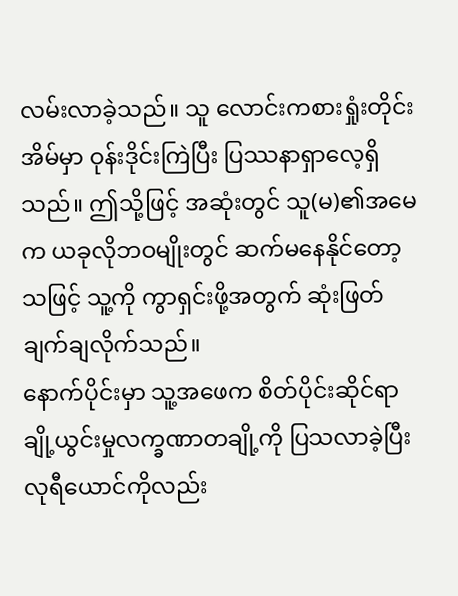လမ်းလာခဲ့သည်။ သူ လောင်းကစားရှုံးတိုင်း အိမ်မှာ ဝုန်းဒိုင်းကြဲပြီး ပြဿနာရှာလေ့ရှိသည်။ ဤသို့ဖြင့် အဆုံးတွင် သူ(မ)၏အမေက ယခုလိုဘဝမျိုးတွင် ဆက်မနေနိုင်တော့သဖြင့် သူ့ကို ကွာရှင်းဖို့အတွက် ဆုံးဖြတ်ချက်ချလိုက်သည်။
နောက်ပိုင်းမှာ သူ့အဖေက စိတ်ပိုင်းဆိုင်ရာချို့ယွင်းမှုလက္ခဏာတချို့ကို ပြသလာခဲ့ပြီး လုရီယောင်ကိုလည်း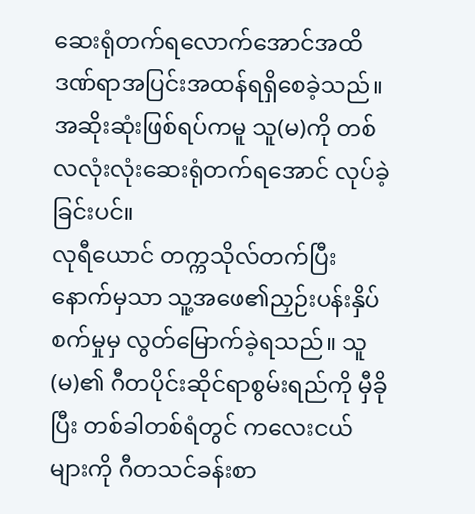ဆေးရုံတက်ရလောက်အောင်အထိ ဒဏ်ရာအပြင်းအထန်ရရှိစေခဲ့သည်။ အဆိုးဆုံးဖြစ်ရပ်ကမူ သူ(မ)ကို တစ်လလုံးလုံးဆေးရုံတက်ရအောင် လုပ်ခဲ့ခြင်းပင်။
လုရီယောင် တက္ကသိုလ်တက်ပြီးနောက်မှသာ သူ့အဖေ၏ညှဉ်းပန်းနှိပ်စက်မှုမှ လွတ်မြောက်ခဲ့ရသည်။ သူ(မ)၏ ဂီတပိုင်းဆိုင်ရာစွမ်းရည်ကို မှီခိုပြီး တစ်ခါတစ်ရံတွင် ကလေးငယ်များကို ဂီတသင်ခန်းစာ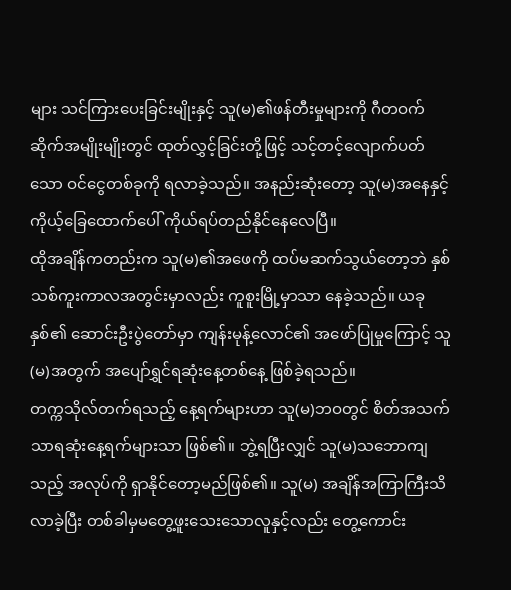များ သင်ကြားပေးခြင်းမျိုးနှင့် သူ(မ)၏ဖန်တီးမှုများကို ဂီတဝက်ဆိုက်အမျိုးမျိုးတွင် ထုတ်လွှင့်ခြင်းတို့ဖြင့် သင့်တင့်လျောက်ပတ်သော ဝင်ငွေတစ်ခုကို ရလာခဲ့သည်။ အနည်းဆုံးတော့ သူ(မ)အနေနှင့် ကိုယ့်ခြေထောက်ပေါ် ကိုယ်ရပ်တည်နိုင်နေလေပြီ။
ထိုအချိန်ကတည်းက သူ(မ)၏အဖေကို ထပ်မဆက်သွယ်တော့ဘဲ နှစ်သစ်ကူးကာလအတွင်းမှာလည်း ကူစူးမြို့မှာသာ နေခဲ့သည်။ ယခုနှစ်၏ ဆောင်းဦးပွဲတော်မှာ ကျန်းမုန့်လောင်၏ အဖော်ပြုမှုကြောင့် သူ(မ)အတွက် အပျော်ရွှင်ရဆုံးနေ့တစ်နေ့ ဖြစ်ခဲ့ရသည်။
တက္ကသိုလ်တက်ရသည့် နေ့ရက်များဟာ သူ(မ)ဘဝတွင် စိတ်အသက်သာရဆုံးနေ့ရက်များသာ ဖြစ်၏။ ဘွဲ့ရပြီးလျှင် သူ(မ)သဘောကျသည့် အလုပ်ကို ရှာနိုင်တော့မည်ဖြစ်၏။ သူ(မ) အချိန်အကြာကြီးသိလာခဲ့ပြီး တစ်ခါမှမတွေ့ဖူးသေးသောလူနှင့်လည်း တွေ့ကောင်း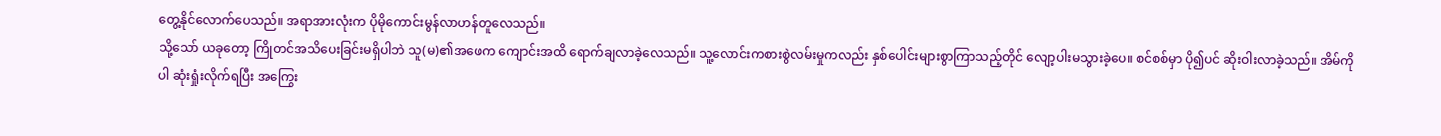တွေ့နိုင်လောက်ပေသည်။ အရာအားလုံးက ပိုမိုကောင်းမွန်လာဟန်တူလေသည်။
သို့သော် ယခုတော့ ကြိုတင်အသိပေးခြင်းမရှိပါဘဲ သူ(မ)၏အဖေက ကျောင်းအထိ ရောက်ချလာခဲ့လေသည်။ သူ့လောင်းကစားစွဲလမ်းမှုကလည်း နှစ်ပေါင်းများစွာကြာသည့်တိုင် လျော့ပါးမသွားခဲ့ပေ။ စင်စစ်မှာ ပို၍ပင် ဆိုးဝါးလာခဲ့သည်။ အိမ်ကိုပါ ဆုံးရှုံးလိုက်ရပြီး အကြွေး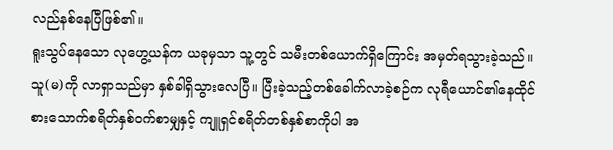လည်နစ်နေပြီဖြစ်၏။
ရူးသွပ်နေသော လုဟွေ့ယန်က ယခုမှသာ သူ့တွင် သမီးတစ်ယောက်ရှိကြောင်း အမှတ်ရသွားခဲ့သည်။ သူ(မ)ကို လာရှာသည်မှာ နှစ်ခါရှိသွားလေပြီ။ ပြီးခဲ့သည့်တစ်ခေါက်လာခဲ့စဉ်က လုရီယောင်၏နေထိုင်စားသောက်စရိတ်နှစ်ဝက်စာမျှနှင့် ကျူရှင်စရိတ်တစ်နှစ်စာကိုပါ အ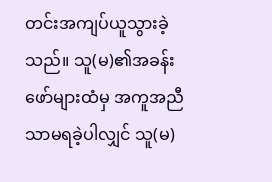တင်းအကျပ်ယူသွားခဲ့သည်။ သူ(မ)၏အခန်းဖော်များထံမှ အကူအညီသာမရခဲ့ပါလျှင် သူ(မ)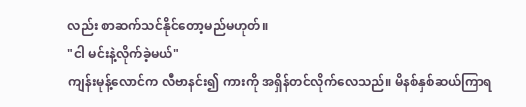လည်း စာဆက်သင်နိုင်တော့မည်မဟုတ်။
"ငါ မင်းနဲ့လိုက်ခဲ့မယ်"
ကျန်းမုန့်လောင်က လီဗာနင်း၍ ကားကို အရှိန်တင်လိုက်လေသည်။ မိနစ်နှစ်ဆယ်ကြာရ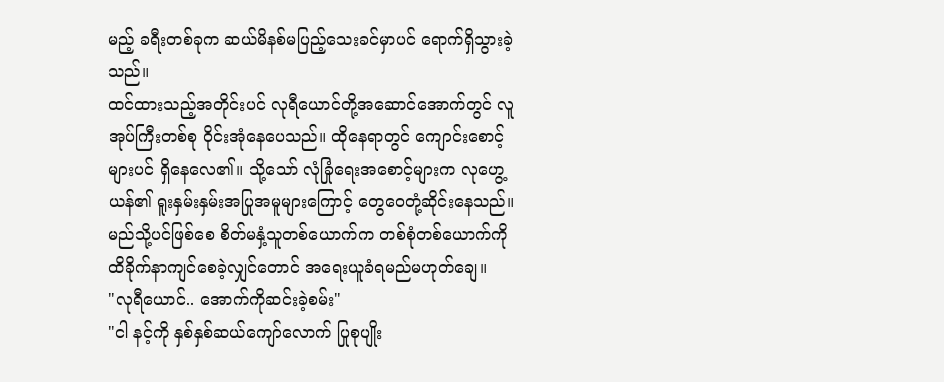မည့် ခရီးတစ်ခုက ဆယ်မိနစ်မပြည့်သေးခင်မှာပင် ရောက်ရှိသွားခဲ့သည်။
ထင်ထားသည့်အတိုင်းပင် လုရီယောင်တို့အဆောင်အောက်တွင် လူအုပ်ကြီးတစ်စု ဝိုင်းအုံနေပေသည်။ ထိုနေရာတွင် ကျောင်းစောင့်များပင် ရှိနေလေ၏။ သို့သော် လုံခြုံရေးအစောင့်များက လုဟွေ့ယန်၏ ရူးနှမ်းနှမ်းအပြုအမူများကြောင့် တွေဝေတုံ့ဆိုင်းနေသည်။ မည်သို့ပင်ဖြစ်စေ စိတ်မနှံ့သူတစ်ယောက်က တစ်စုံတစ်ယောက်ကို ထိခိုက်နာကျင်စေခဲ့လျှင်တောင် အရေးယူခံရမည်မဟုတ်ချေ။
"လုရီယောင်.. အောက်ကိုဆင်းခဲ့စမ်း"
"ငါ နင့်ကို နှစ်နှစ်ဆယ်ကျော်လောက် ပြုစုပျိုး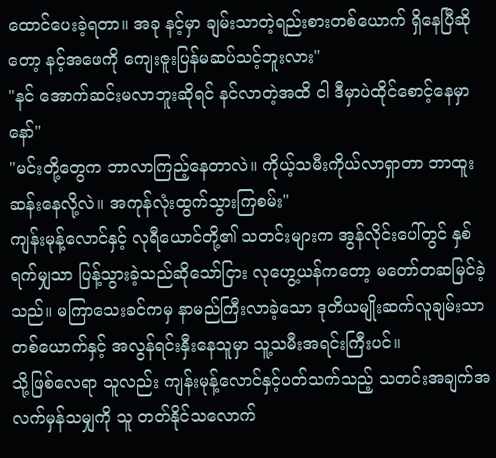ထောင်ပေးခဲ့ရတာ။ အခု နင့်မှာ ချမ်းသာတဲ့ရည်းစားတစ်ယောက် ရှိနေပြီဆိုတော့ နင့်အဖေကို ကျေးဇူးပြန်မဆပ်သင့်ဘူးလား"
"နင် အောက်ဆင်းမလာဘူးဆိုရင် နင်လာတဲ့အထိ ငါ ဒီမှာပဲထိုင်စောင့်နေမှာနော်"
"မင်းတို့တွေက ဘာလာကြည့်နေတာလဲ။ ကိုယ့်သမီးကိုယ်လာရှာတာ ဘာထူးဆန်းနေလို့လဲ။ အကုန်လုံးထွက်သွားကြစမ်း"
ကျန်းမုန့်လောင်နှင့် လုရီယောင်တို့၏ သတင်းများက အွန်လိုင်းပေါ်တွင် နှစ်ရက်မျှသာ ပြန့်သွားခဲ့သည်ဆိုသော်ငြား လုဟွေ့ယန်ကတော့ မတော်တဆမြင်ခဲ့သည်။ မကြာသေးခင်ကမှ နာမည်ကြီးလာခဲ့သော ဒုတိယမျိုးဆက်လူချမ်းသာတစ်ယောက်နှင့် အလွန်ရင်းနှီးနေသူမှာ သူ့သမီးအရင်းကြီးပင်။
သို့ဖြစ်လေရာ သူလည်း ကျန်းမုန့်လောင်နှင့်ပတ်သက်သည့် သတင်းအချက်အလက်မှန်သမျှကို သူ တတ်နိုင်သလောက်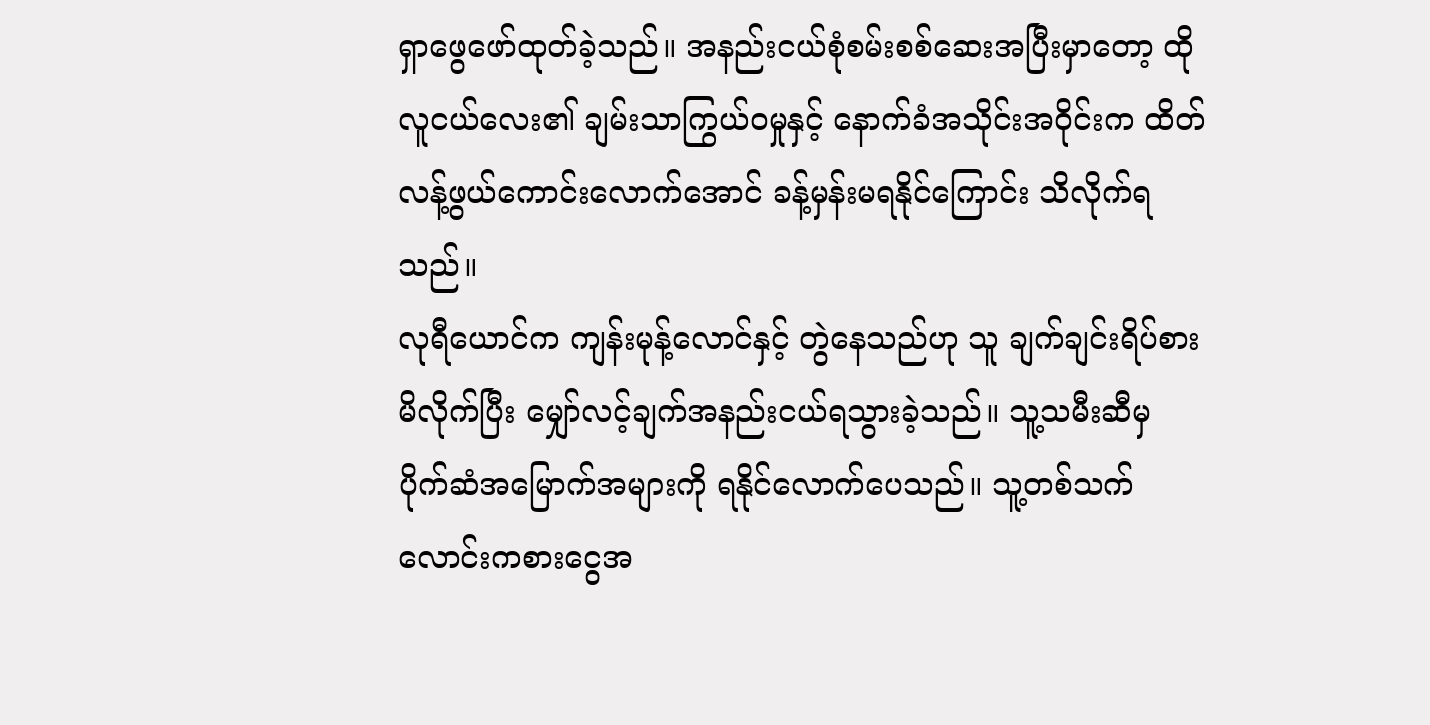ရှာဖွေဖော်ထုတ်ခဲ့သည်။ အနည်းငယ်စုံစမ်းစစ်ဆေးအပြီးမှာတော့ ထိုလူငယ်လေး၏ ချမ်းသာကြွယ်ဝမှုနှင့် နောက်ခံအသိုင်းအဝိုင်းက ထိတ်လန့်ဖွယ်ကောင်းလောက်အောင် ခန့်မှန်းမရနိုင်ကြောင်း သိလိုက်ရသည်။
လုရီယောင်က ကျန်းမုန့်လောင်နှင့် တွဲနေသည်ဟု သူ ချက်ချင်းရိပ်စားမိလိုက်ပြီး မျှော်လင့်ချက်အနည်းငယ်ရသွားခဲ့သည်။ သူ့သမီးဆီမှ ပိုက်ဆံအမြောက်အများကို ရနိုင်လောက်ပေသည်။ သူ့တစ်သက် လောင်းကစားငွေအ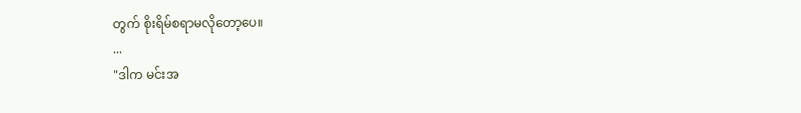တွက် စိုးရိမ်စရာမလိုတော့ပေ။
...
"ဒါက မင်းအ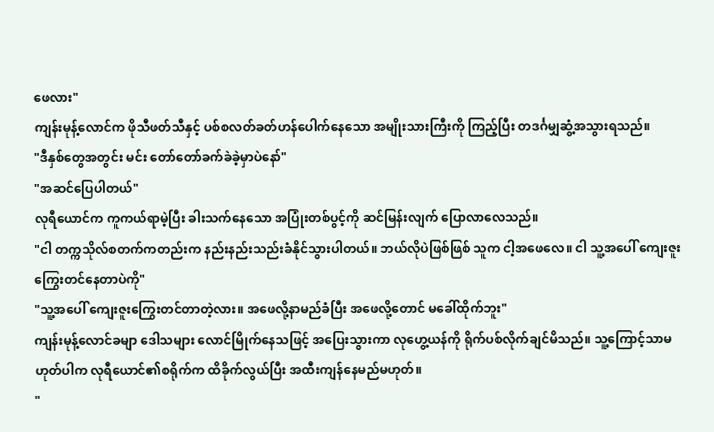ဖေလား"
ကျန်းမုန့်လောင်က ဖိုသီဖတ်သီနှင့် ပစ်စလတ်ခတ်ဟန်ပေါက်နေသော အမျိုးသားကြီးကို ကြည့်ပြီး တဒင်္ဂမျှဆွံ့အသွားရသည်။
"ဒီနှစ်တွေအတွင်း မင်း တော်တော်ခက်ခဲခဲ့မှာပဲနော်"
"အဆင်ပြေပါတယ်"
လုရီယောင်က ကူကယ်ရာမဲ့ပြီး ခါးသက်နေသော အပြုံးတစ်ပွင့်ကို ဆင်မြန်းလျက် ပြောလာလေသည်။
"ငါ တက္ကသိုလ်စတက်ကတည်းက နည်းနည်းသည်းခံနိုင်သွားပါတယ်။ ဘယ်လိုပဲဖြစ်ဖြစ် သူက ငါ့အဖေလေ။ ငါ သူ့အပေါ် ကျေးဇူးကြွေးတင်နေတာပဲကို"
"သူ့အပေါ် ကျေးဇူးကြွေးတင်တာတဲ့လား။ အဖေလို့နာမည်ခံပြီး အဖေလို့တောင် မခေါ်ထိုက်ဘူး"
ကျန်းမုန့်လောင်ခမျာ ဒေါသများ လောင်မြိုက်နေသဖြင့် အပြေးသွားကာ လုဟွေ့ယန်ကို ရိုက်ပစ်လိုက်ချင်မိသည်။ သူ့ကြောင့်သာမဟုတ်ပါက လုရီယောင်၏စရိုက်က ထိခိုက်လွယ်ပြီး အထီးကျန်နေမည်မဟုတ်။
"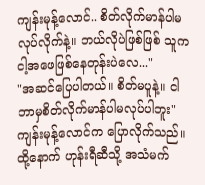ကျန်းမုန့်လောင်.. စိတ်လိုက်မာန်ပါမလုပ်လိုက်နဲ့။ ဘယ်လိုပဲဖြစ်ဖြစ် သူက ငါ့အဖေဖြစ်နေတုန်းပဲလေ..."
"အဆင်ပြေပါတယ်။ စိတ်မပူနဲ့။ ငါ ဘာမှစိတ်လိုက်မာန်ပါမလုပ်ပါဘူး"
ကျန်းမုန့်လောင်က ပြောလိုက်သည်။ ထို့နောက် ဟုန်းရီဆီသို့ အသံမက်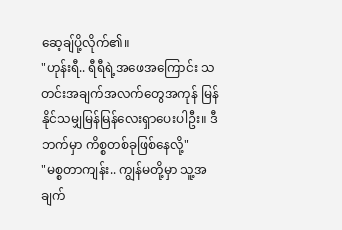ဆေ့ချ်ပို့လိုက်၏။
"ဟုန်းရီ.. ရီရီရဲ့အဖေအကြောင်း သတင်းအချက်အလက်တွေအကုန် မြန်နိုင်သမျှမြန်မြန်လေးရှာပေးပါဦး။ ဒီဘက်မှာ ကိစ္စတစ်ခုဖြစ်နေလို့"
"မစ္စတာကျန်း.. ကျွန်မတို့မှာ သူ့အချက်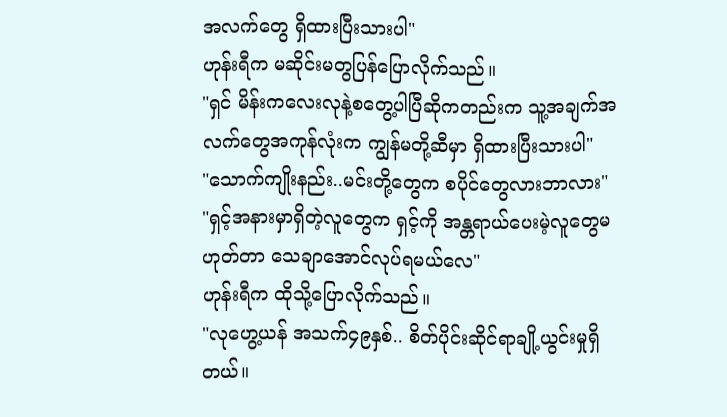အလက်တွေ ရှိထားပြီးသားပါ"
ဟုန်းရီက မဆိုင်းမတွပြန်ပြောလိုက်သည်။
"ရှင် မိန်းကလေးလုနဲ့စတွေ့ပါပြီဆိုကတည်းက သူ့အချက်အလက်တွေအကုန်လုံးက ကျွန်မတို့ဆီမှာ ရှိထားပြီးသားပါ"
"သောက်ကျိုးနည်း..မင်းတို့တွေက စပိုင်တွေလားဘာလား"
"ရှင့်အနားမှာရှိတဲ့လူတွေက ရှင့်ကို အန္တရာယ်ပေးမဲ့လူတွေမဟုတ်တာ သေချာအောင်လုပ်ရမယ်လေ"
ဟုန်းရီက ထိုသို့ပြောလိုက်သည်။
"လုဟွေ့ယန် အသက်၄၉နှစ်.. စိတ်ပိုင်းဆိုင်ရာချို့ယွင်းမှုရှိတယ်။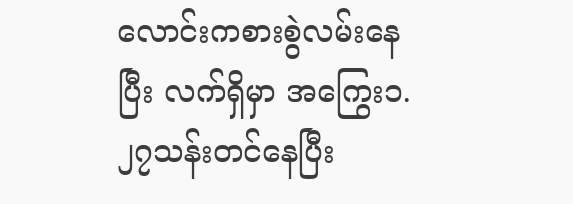လောင်းကစားစွဲလမ်းနေပြီး လက်ရှိမှာ အကြွေး၁.၂၇သန်းတင်နေပြီး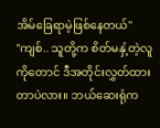အိမ်ခြေရာမဲ့ဖြစ်နေတယ်"
"ကျစ်.. သူတို့က စိတ်မနှံ့တဲ့လူကိုတောင် ဒီအတိုင်းလွှတ်ထားတာပဲလား။ ဘယ်ဆေးရုံက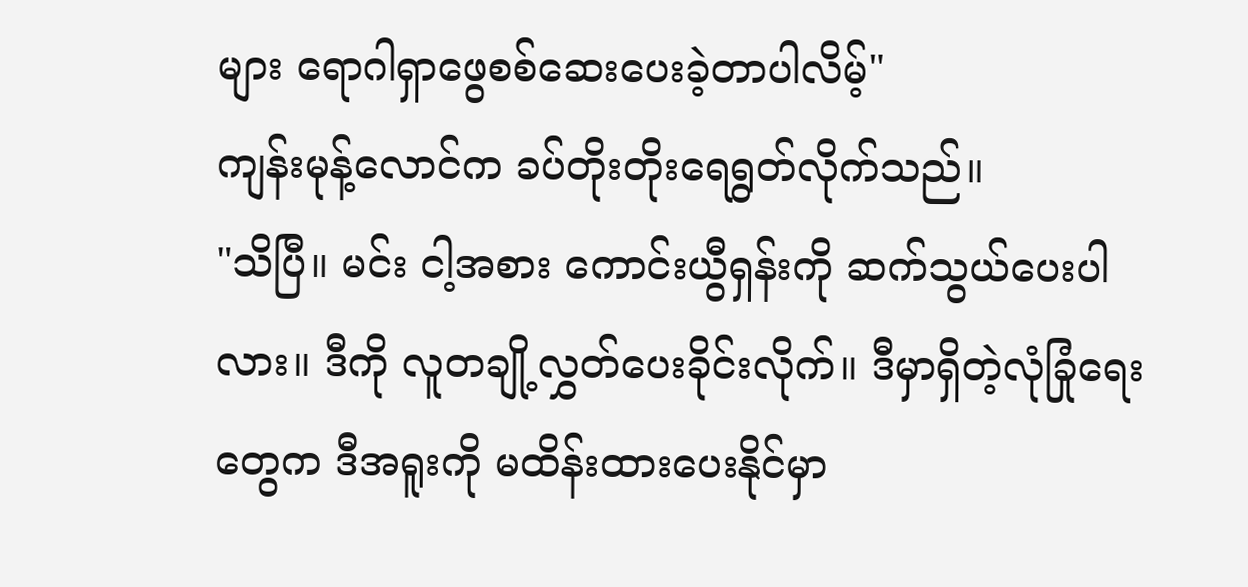များ ရောဂါရှာဖွေစစ်ဆေးပေးခဲ့တာပါလိမ့်"
ကျန်းမုန့်လောင်က ခပ်တိုးတိုးရေရွတ်လိုက်သည်။
"သိပြီ။ မင်း ငါ့အစား ကောင်းယွီရှန်းကို ဆက်သွယ်ပေးပါလား။ ဒီကို လူတချို့လွှတ်ပေးခိုင်းလိုက်။ ဒီမှာရှိတဲ့လုံခြုံရေးတွေက ဒီအရူးကို မထိန်းထားပေးနိုင်မှာ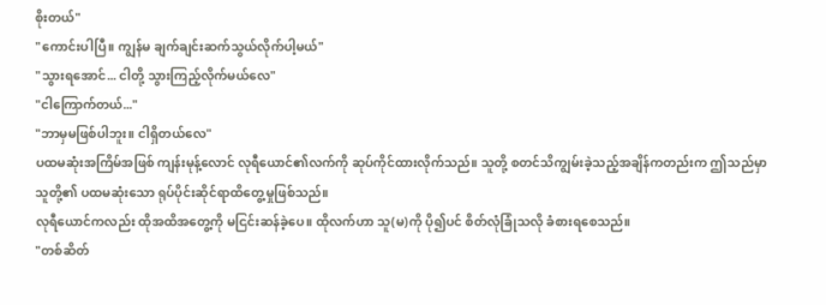စိုးတယ်"
"ကောင်းပါပြီ။ ကျွန်မ ချက်ချင်းဆက်သွယ်လိုက်ပါ့မယ်"
"သွားရအောင်... ငါတို့ သွားကြည့်လိုက်မယ်လေ"
"ငါကြောက်တယ်..."
"ဘာမှမဖြစ်ပါဘူး။ ငါရှိတယ်လေ"
ပထမဆုံးအကြိမ်အဖြစ် ကျန်းမုန့်လောင် လုရီယောင်၏လက်ကို ဆုပ်ကိုင်ထားလိုက်သည်။ သူတို့ စတင်သိကျွမ်းခဲ့သည့်အချိန်ကတည်းက ဤသည်မှာ သူတို့၏ ပထမဆုံးသော ရုပ်ပိုင်းဆိုင်ရာထိတွေ့မှုဖြစ်သည်။
လုရီယောင်ကလည်း ထိုအထိအတွေ့ကို မငြင်းဆန်ခဲ့ပေ။ ထိုလက်ဟာ သူ(မ)ကို ပို၍ပင် စိတ်လုံခြုံသလို ခံစားရစေသည်။
"တစ်ဆိတ်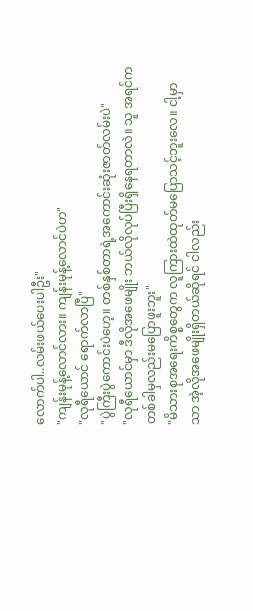လောက်ပါ..လမ်းဖယ်ပေးပါဦး"
"ကျန်းမုန့်လောင်လား။ ကျန်းမုန့်လောင်ပဲဟ"
"လုရီယောင် ရောက်လာပြီ"
"ပွဲကြီးပွဲကောင်းပဲဟေ့။ တစ်နှစ်တာရဲ့အကောင်းဆုံးဇာတ်လမ်းပဲ"
"လုရီယောင်မှာ ဒီလိုအဖေမျိုး ဘယ်လိုလုပ်ပြီးရှိနေရတာလဲ။ သူ အရင်က တစ်ခါမှလည်းမပြောဖူးဘူး"
"မိသားစုအရေးကိစ္စတွေက လူကြားထဲထုတ်မပြောသင့်ဘူးလေ။ ငါ့မှာသာ အဲ့လိုအဖေမျိုးရှိတယ်ဆိုရင် ငါလည်း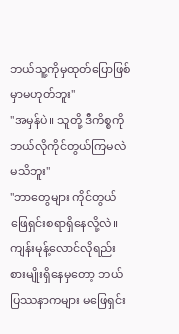ဘယ်သူ့ကိုမှထုတ်ပြောဖြစ်မှာမဟုတ်ဘူး"
"အမှန်ပဲ။ သူတို့ ဒီကိစ္စကို ဘယ်လိုကိုင်တွယ်ကြမလဲမသိဘူး"
"ဘာတွေများ ကိုင်တွယ်ဖြေရှင်းစရာရှိနေလို့လဲ။ ကျန်းမုန့်လောင်လိုရည်းစားမျိုးရှိနေမှတော့ ဘယ်ပြဿနာကများ မဖြေရှင်း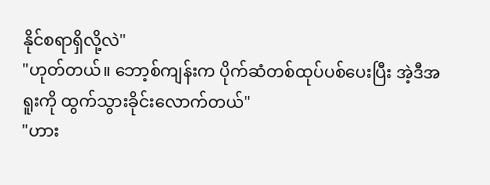နိုင်စရာရှိလို့လဲ"
"ဟုတ်တယ်။ ဘော့စ်ကျန်းက ပိုက်ဆံတစ်ထုပ်ပစ်ပေးပြီး အဲ့ဒီအရူးကို ထွက်သွားခိုင်းလောက်တယ်"
"ဟား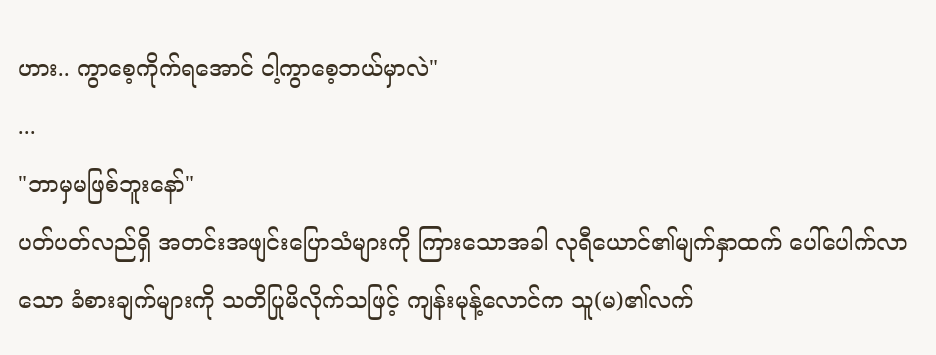ဟား.. ကွာစေ့ကိုက်ရအောင် ငါ့ကွာစေ့ဘယ်မှာလဲ"
...
"ဘာမှမဖြစ်ဘူးနော်"
ပတ်ပတ်လည်ရှိ အတင်းအဖျင်းပြောသံများကို ကြားသောအခါ လုရီယောင်၏မျက်နှာထက် ပေါ်ပေါက်လာသော ခံစားချက်များကို သတိပြုမိလိုက်သဖြင့် ကျန်းမုန့်လောင်က သူ(မ)၏လက်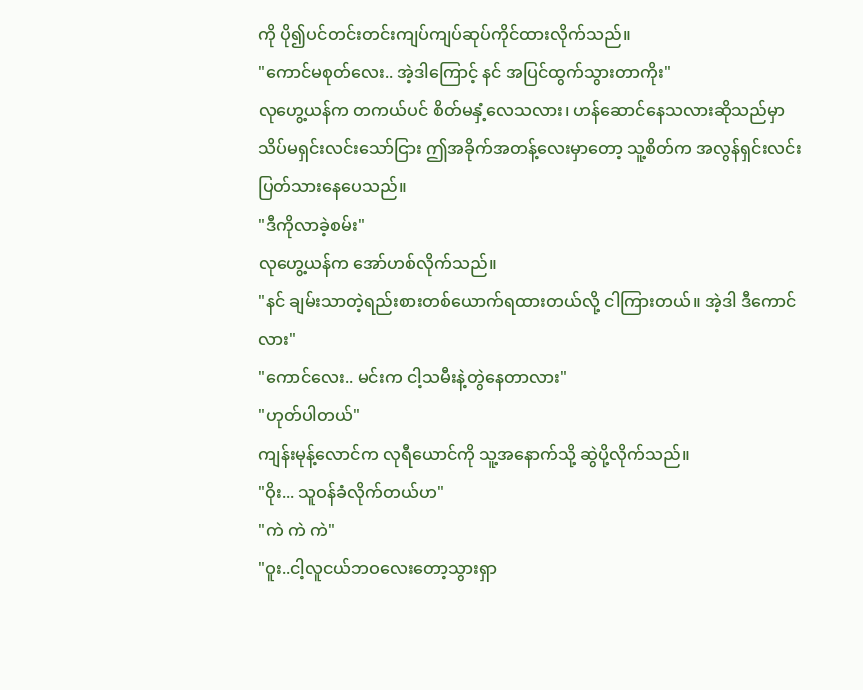ကို ပို၍ပင်တင်းတင်းကျပ်ကျပ်ဆုပ်ကိုင်ထားလိုက်သည်။
"ကောင်မစုတ်လေး.. အဲ့ဒါကြောင့် နင် အပြင်ထွက်သွားတာကိုး"
လုဟွေ့ယန်က တကယ်ပင် စိတ်မနှံ့လေသလား၊ ဟန်ဆောင်နေသလားဆိုသည်မှာ သိပ်မရှင်းလင်းသော်ငြား ဤအခိုက်အတန့်လေးမှာတော့ သူ့စိတ်က အလွန်ရှင်းလင်းပြတ်သားနေပေသည်။
"ဒီကိုလာခဲ့စမ်း"
လုဟွေ့ယန်က အော်ဟစ်လိုက်သည်။
"နင် ချမ်းသာတဲ့ရည်းစားတစ်ယောက်ရထားတယ်လို့ ငါကြားတယ်။ အဲ့ဒါ ဒီကောင်လား"
"ကောင်လေး.. မင်းက ငါ့သမီးနဲ့တွဲနေတာလား"
"ဟုတ်ပါတယ်"
ကျန်းမုန့်လောင်က လုရီယောင်ကို သူ့အနောက်သို့ ဆွဲပို့လိုက်သည်။
"ဝိုး... သူဝန်ခံလိုက်တယ်ဟ"
"ကဲ ကဲ ကဲ"
"ဝူး..ငါ့လူငယ်ဘဝလေးတော့သွားရှာ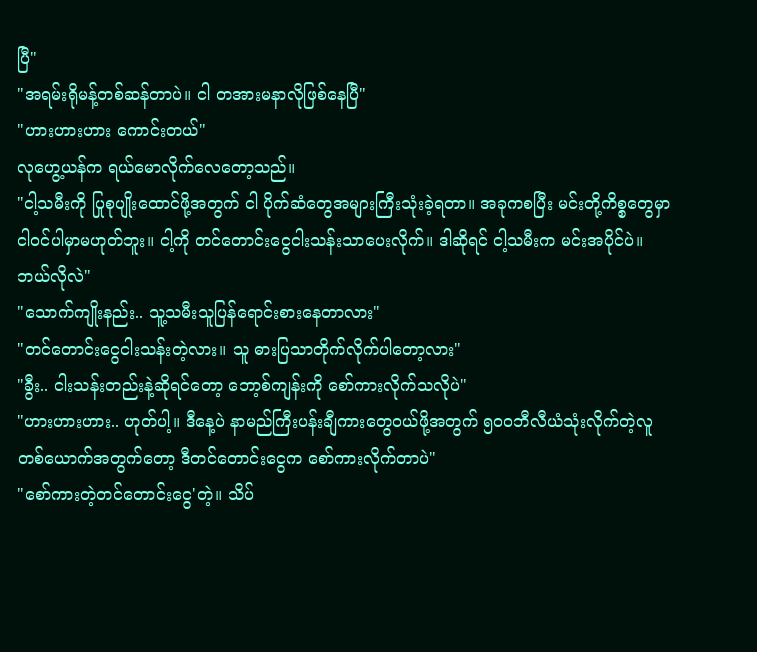ပြီ"
"အရမ်းရိုမန့်တစ်ဆန်တာပဲ။ ငါ တအားမနာလိုဖြစ်နေပြီ"
"ဟားဟားဟား ကောင်းတယ်"
လုဟွေ့ယန်က ရယ်မောလိုက်လေတော့သည်။
"ငါ့သမီးကို ပြုစုပျိုးထောင်ဖို့အတွက် ငါ ပိုက်ဆံတွေအများကြီးသုံးခဲ့ရတာ။ အခုကစပြီး မင်းတို့ကိစ္စတွေမှာ ငါဝင်ပါမှာမဟုတ်ဘူး။ ငါ့ကို တင်တောင်းငွေငါးသန်းသာပေးလိုက်။ ဒါဆိုရင် ငါ့သမီးက မင်းအပိုင်ပဲ။ ဘယ်လိုလဲ"
"သောက်ကျိုးနည်း.. သူ့သမီးသူပြန်ရောင်းစားနေတာလား"
"တင်တောင်းငွေငါးသန်းတဲ့လား။ သူ ဓားပြသာတိုက်လိုက်ပါတော့လား"
"ခွီး.. ငါးသန်းတည်းနဲ့ဆိုရင်တော့ ဘော့စ်ကျန်းကို စော်ကားလိုက်သလိုပဲ"
"ဟားဟားဟား.. ဟုတ်ပါ့။ ဒီနေ့ပဲ နာမည်ကြီးပန်းချီကားတွေဝယ်ဖို့အတွက် ၅၀၀ဘီလီယံသုံးလိုက်တဲ့လူတစ်ယောက်အတွက်တော့ ဒီတင်တောင်းငွေက စော်ကားလိုက်တာပဲ"
"စော်ကားတဲ့တင်တောင်းငွေ'တဲ့။ သိပ်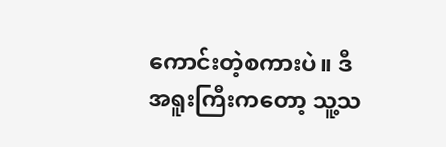ကောင်းတဲ့စကားပဲ။ ဒီအရူးကြီးကတော့ သူ့သ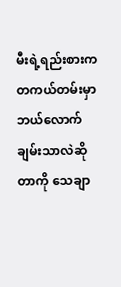မီးရဲ့ရည်းစားက တကယ်တမ်းမှာ ဘယ်လောက်ချမ်းသာလဲဆိုတာကို သေချာ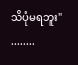သိပုံမရဘူး"
........